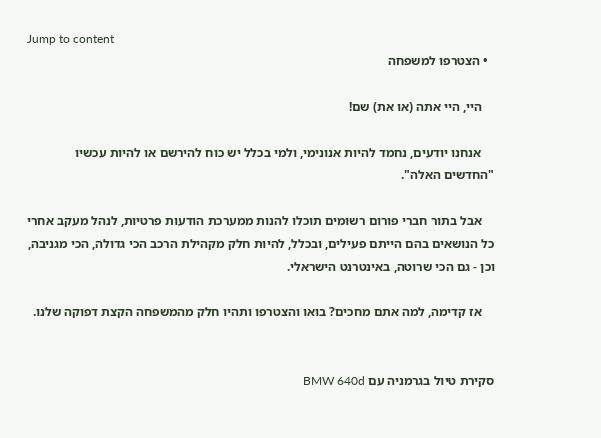Jump to content
  • הצטרפו למשפחה

    היי, היי אתה (או את) שם!

    אנחנו יודעים, נחמד להיות אנונימי, ולמי בכלל יש כוח להירשם או להיות עכשיו "החדשים האלה".

    אבל בתור חברי פורום רשומים תוכלו להנות ממערכת הודעות פרטיות, לנהל מעקב אחרי כל הנושאים בהם הייתם פעילים, ובכלל, להיות חלק מקהילת הרכב הכי גדולה, הכי מגניבה, וכן - גם הכי שרוטה, באינטרנט הישראלי.

    אז קדימה, למה אתם מחכים? בואו והצטרפו ותהיו חלק מהמשפחה הקצת דפוקה שלנו.


סקירת טיול בגרמניה עם BMW 640d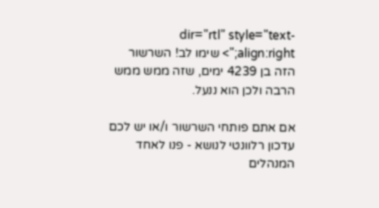dir="rtl" style="text-align:right;"> שימו לב! השרשור הזה בן 4239 ימים, שזה ממש ממש הרבה ולכן הוא ננעל.

אם אתם פותחי השרשור ו/או יש לכם עדכון רלוונטי לנושא - פנו לאחד המנהלים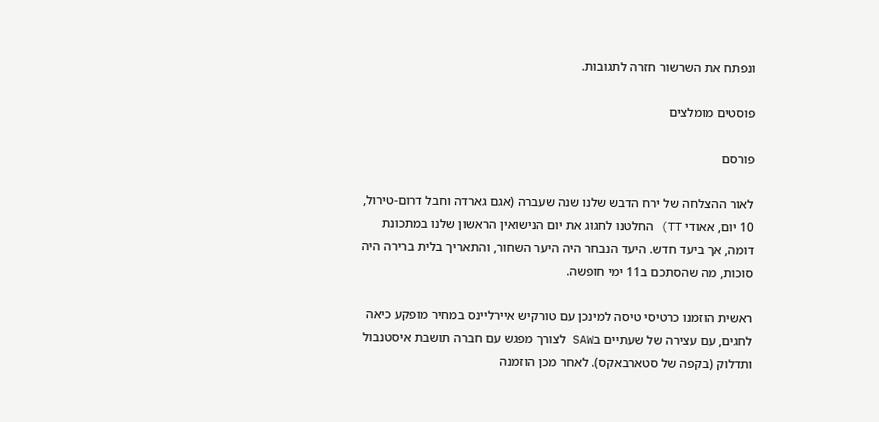ונפתח את השרשור חזרה לתגובות.

פוסטים מומלצים

פורסם

לאור ההצלחה של ירח הדבש שלנו שנה שעברה (אגם גארדה וחבל דרום-טירול, 10 יום, אאודי TT) החלטנו לחגוג את יום הנישואין הראשון שלנו במתכונת דומה, אך ביעד חדש. היעד הנבחר היה היער השחור, והתאריך בלית ברירה היה סוכות, מה שהסתכם ב11 ימי חופשה.

ראשית הוזמנו כרטיסי טיסה למינכן עם טורקיש איירליינס במחיר מופקע כיאה לחגים, עם עצירה של שעתיים בSAW לצורך מפגש עם חברה תושבת איסטנבול ותדלוק (בקפה של סטארבאקס). לאחר מכן הוזמנה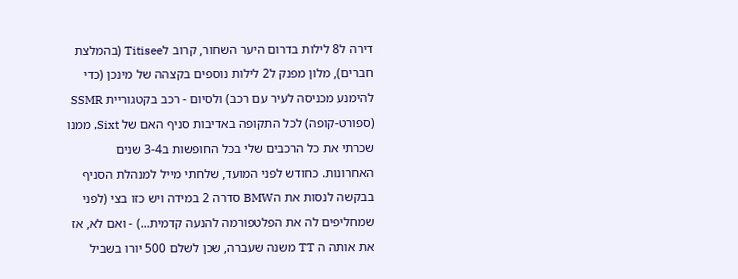דירה ל8 לילות בדרום היער השחור, קרוב לTitisee (בהמלצת חברים), מלון מפנק ל2 לילות נוספים בקצהה של מינכן (כדי להימנע מכניסה לעיר עם רכב) ולסיום - רכב בקטגוריית SSMR (ספורט-קופה) לכל התקופה באדיבות סניף האם של Sixt, ממנו שכרתי את כל הרכבים שלי בכל החופשות ב3-4 שנים האחרונות. כחודש לפני המועד, שלחתי מייל למנהלת הסניף בבקשה לנסות את הBMW סדרה 2 במידה ויש כזו בצי (לפני שמחליפים לה את הפלטפורמה להנעה קדמית...) - ואם לא, אז את אותה ה TT משנה שעברה, שכן לשלם 500 יורו בשביל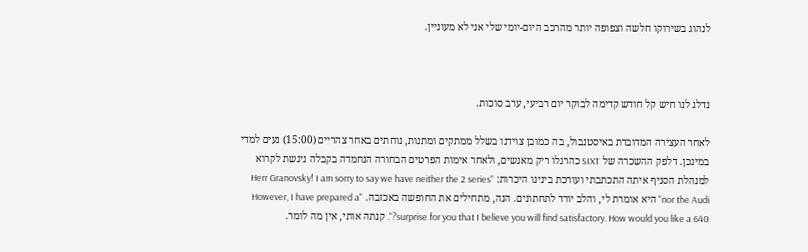לנהוג בשירוקו חלשה וצפופה יותר מהרכב היום-יומי שלי אני לא מעוניין.



נדלג לנו חיש קל חודש קדימה לבוקר יום רביעי, ערב סוכות.

לאחר העצירה המדוברת באיסטנבול, בה כמובן צוידנו בשלל ממתקים ומתנות, נוחתים באחר צהריים (15:00) נעים למדי במינכן. דלפק ההשכרה של SIXT כהרגלו ריק מאנשים, ולאחר אימות הפרטים הבחורה הנחמדה בקבלה ניגשת לקרוא למנהלת הסניף איתה התכתבתי ועורכת בינינו היכרות: "Herr Granovsky! I am sorry to say we have neither the 2 series nor the Audi" היא אומרת לי, והלב יורד לתחתונים. הנה, מתחילים את החופשה באכזבה. "However, I have prepared a surprise for you that I believe you will find satisfactory. How would you like a 640?". קנתה אותי, אין מה לומר.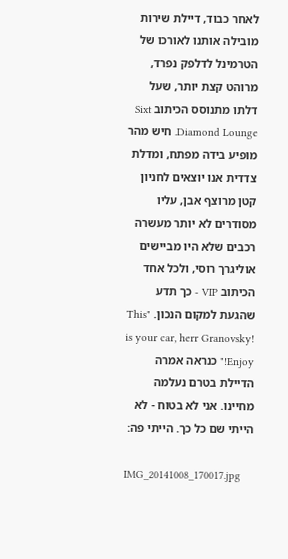לאחר כבוד, דיילת שירות מובילה אותנו לאורכו של הטרמינל לדלפק נפרד, מרוהט קצת יותר, שעל דלתו מתנוסס הכיתוב Sixt Diamond Lounge. חיש מהר מופיע בידה מפתח, ומדלת צדדית אנו יוצאים לחניון קטן מרוצף אבן, עליו מסודרים לא יותר מעשרה רכבים שלא היו מביישים אוליגרך רוסי, ולכל אחד הכיתוב VIP - כך תדע שהגעת למקום הנכון. "This is your car, herr Granovsky! Enjoy!" כנראה אמרה הדיילת בטרם נעלמה מחיינו. אני לא בטוח - לא הייתי שם כל כך. הייתי פה:

IMG_20141008_170017.jpg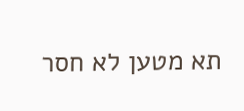תא מטען לא חסר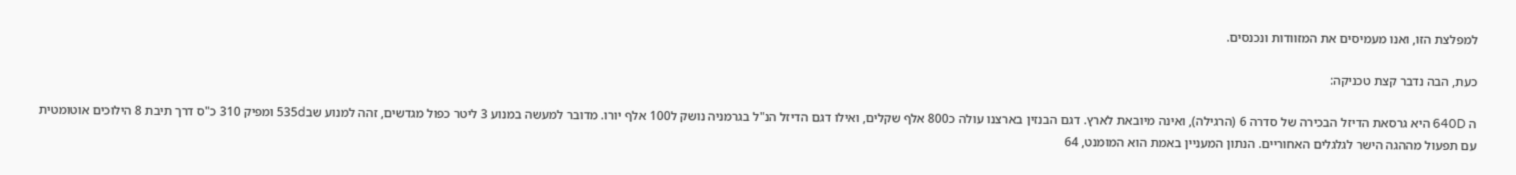למפלצת הזו, ואנו מעמיסים את המזוודות ונכנסים.

כעת, הבה נדבר קצת טכניקה:

ה 640D היא גרסאת הדיזל הבכירה של סדרה 6 (הרגילה), ואינה מיובאת לארץ. דגם הבנזין בארצנו עולה כ800 אלף שקלים, ואילו דגם הדיזל הנ"ל בגרמניה נושק ל100 אלף יורו. מדובר למעשה במנוע 3 ליטר כפול מגדשים, זהה למנוע שב535d ומפיק 310 כ"ס דרך תיבת 8 הילוכים אוטומטית עם תפעול מההגה הישר לגלגלים האחוריים. הנתון המעניין באמת הוא המומנט, 64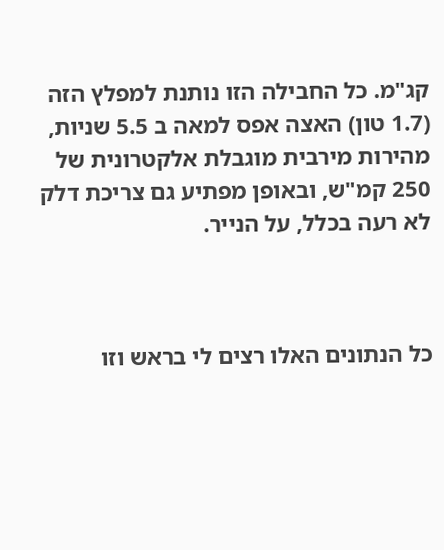קג"מ. כל החבילה הזו נותנת למפלץ הזה (1.7 טון) האצה אפס למאה ב 5.5 שניות, מהירות מירבית מוגבלת אלקטרונית של 250 קמ"ש, ובאופן מפתיע גם צריכת דלק לא רעה בכלל, על הנייר.



כל הנתונים האלו רצים לי בראש וזו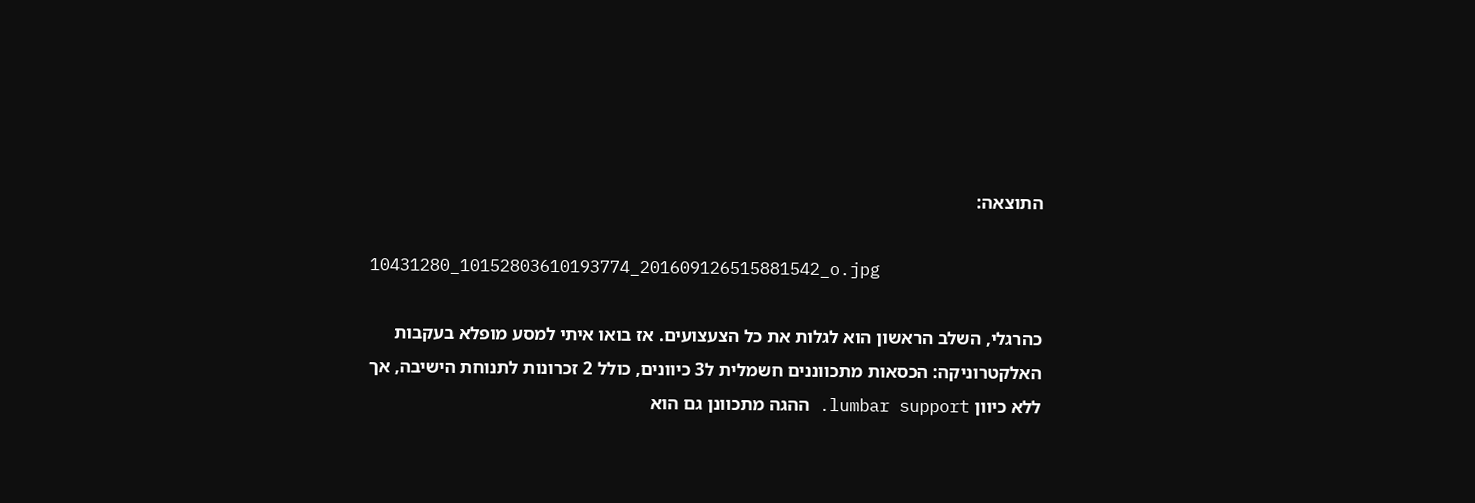התוצאה:

10431280_10152803610193774_201609126515881542_o.jpg

כהרגלי, השלב הראשון הוא לגלות את כל הצעצועים. אז בואו איתי למסע מופלא בעקבות האלקטרוניקה: הכסאות מתכווננים חשמלית ל3 כיוונים, כולל 2 זכרונות לתנוחת הישיבה, אך ללא כיוון lumbar support. ההגה מתכוונן גם הוא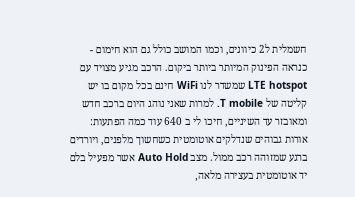חשמלית ל2 כיוונים, וכמו המושב כולל גם הוא חימום - כנראה הפינוק המיותר ביותר ביקום. הרכב מגיע מצויד עם LTE hotspot שמשדר לנו WiFi חינם בכל מקום בו יש קליטה של T mobile. למרות שאני נוהג היום ברכב חדש ומאובזר עד השיניים, חיכו לי ב 640 עוד כמה הפתעות: אורות גבוהים שנדלקים אוטומטית כשחשוך מלפנים, ויורדים ברגע שמזוהה רכב ממול. מצב Auto Hold אשר מפעיל בלם יד אוטומטית בעצירה מלאה,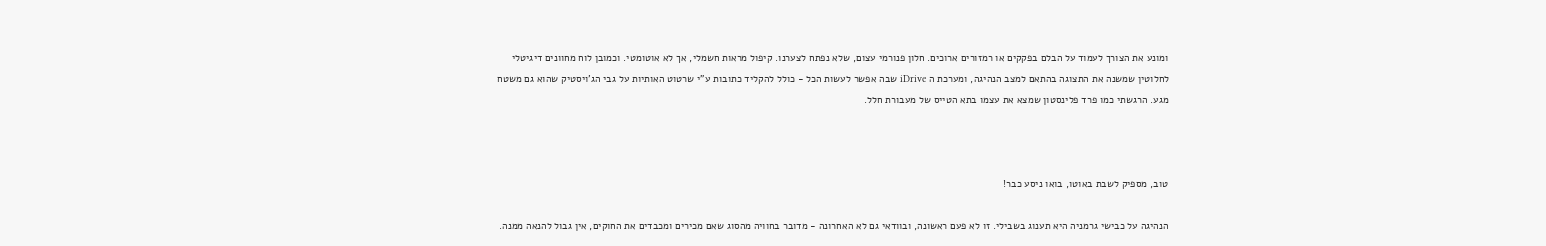ומונע את הצורך לעמוד על הבלם בפקקים או רמזורים ארוכים. חלון פנורמי עצום, שלא נפתח לצערנו. קיפול מראות חשמלי, אך לא אוטומטי. וכמובן לוח מחוונים דיגיטלי לחלוטין שמשנה את התצוגה בהתאם למצב הנהיגה, ומערכת ה iDrive שבה אפשר לעשות הכל - כולל להקליד כתובות ע"י שרטוט האותיות על גבי הג'ויסטיק שהוא גם משטח מגע. הרגשתי כמו פרד פלינסטון שמצא את עצמו בתא הטייס של מעבורת חלל.



טוב, מספיק לשבת באוטו, בואו ניסע כבר!

הנהיגה על כבישי גרמניה היא תענוג בשבילי. זו לא פעם ראשונה, ובוודאי גם לא האחרונה - מדובר בחוויה מהסוג שאם מכירים ומכבדים את החוקים, אין גבול להנאה ממנה.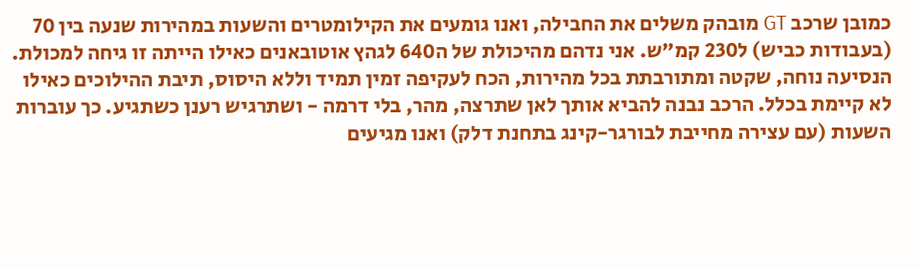כמובן שרכב GT מובהק משלים את החבילה, ואנו גומעים את הקילומטרים והשעות במהירות שנעה בין 70 (בעבודות כביש) ל230 קמ"ש. אני נדהם מהיכולת של ה640 לגהץ אוטובאנים כאילו הייתה זו גיחה למכולת. הנסיעה נוחה, שקטה ומתורבתת בכל מהירות, הכח לעקיפה זמין תמיד וללא היסוס, תיבת ההילוכים כאילו לא קיימת בכלל. הרכב נבנה להביא אותך לאן שתרצה, מהר, בלי דרמה - ושתרגיש רענן כשתגיע. כך עוברות השעות (עם עצירה מחייבת לבורגר-קינג בתחנת דלק) ואנו מגיעים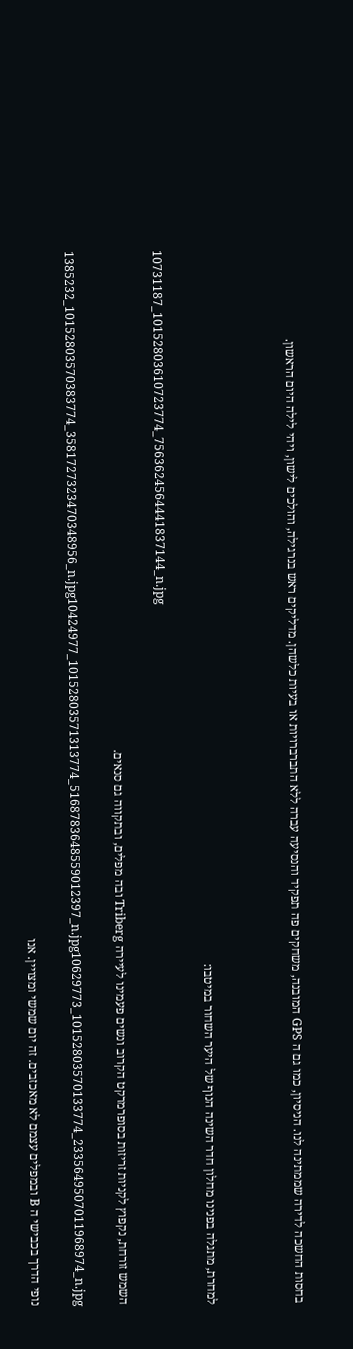בחסות החשכה לדירה שממתינה לנו. הניסיון, כמו גם ה GPS המובנה, משחקים פה תפקיד והנסיעה עברה ללא התברברויות או בעיות כלשהן. מדליקים ראש בנרגילה, והולכים לישון, ויהי לילה היום הראשון.



למחרת, מתגלה בפנינו מחלון חדר השינה הנוף של היער השחור במיטבו:

10731187_10152803610723774_7563624564441837144_n.jpg

השמש זורחת, נקפוץ לקניות זריזות בסופרמרקט הקרוב ונשים פעמינו לעיירה Triberg ובה מפלים, ובתקווה גם סנאים.

1385232_10152803570383774_3581727323470348956_n.jpg10424977_10152803571313774_5168783648559012397_n.jpg10629773_10152803570133774_2335649507011968974_n.jpg

נופי הדרך בכבישי ה B ובמפלים עצמם לא מאכזבים. זה יום שמשי ומצויין. אנו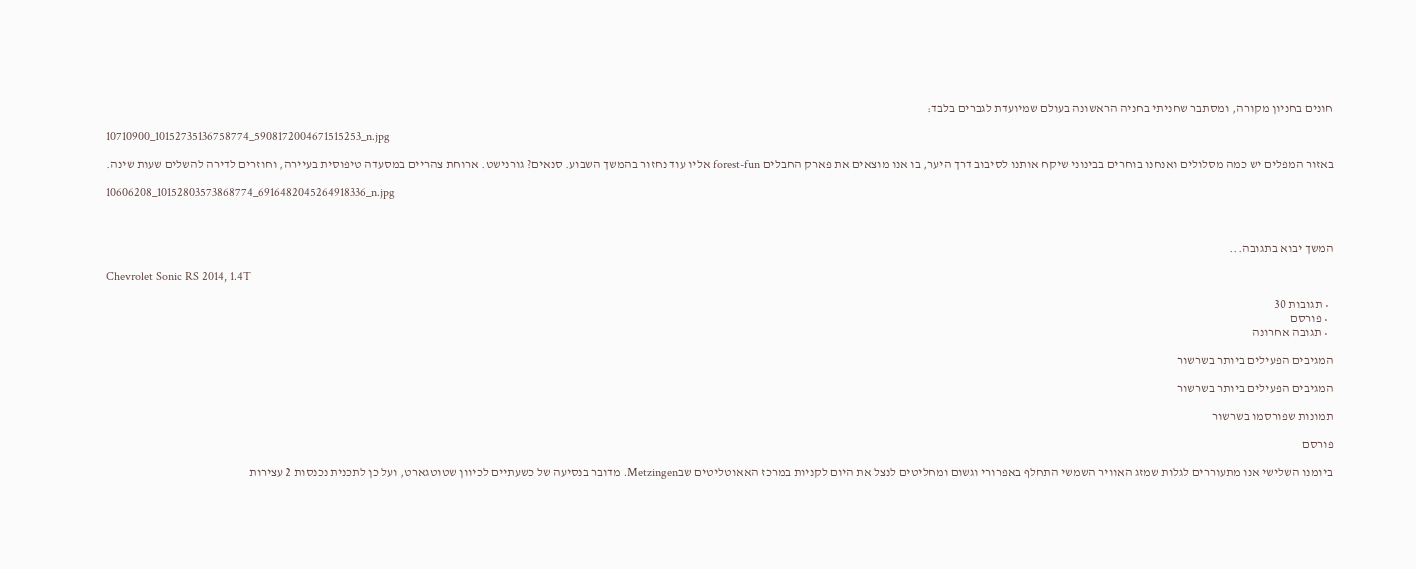חונים בחניון מקורה, ומסתבר שחניתי בחניה הראשונה בעולם שמיועדת לגברים בלבד:

10710900_10152735136758774_5908172004671515253_n.jpg

באזור המפלים יש כמה מסלולים ואנחנו בוחרים בבינוני שיקח אותנו לסיבוב דרך היער, בו אנו מוצאים את פארק החבלים forest-fun אליו עוד נחזור בהמשך השבוע. סנאים? גורנישט. ארוחת צהריים במסעדה טיפוסית בעיירה, וחוזרים לדירה להשלים שעות שינה.

10606208_10152803573868774_6916482045264918336_n.jpg



המשך יבוא בתגובה...

Chevrolet Sonic RS 2014, 1.4T

  • תגובות 30
  • פורסם
  • תגובה אחרונה

המגיבים הפעילים ביותר בשרשור

המגיבים הפעילים ביותר בשרשור

תמונות שפורסמו בשרשור

פורסם

ביומנו השלישי אנו מתעוררים לגלות שמזג האוויר השמשי התחלף באפרורי וגשום ומחליטים לנצל את היום לקניות במרכז האאוטליטים שבMetzingen. מדובר בנסיעה של כשעתיים לכיוון שטוטגארט, ועל כן לתכנית נכנסות 2 עצירות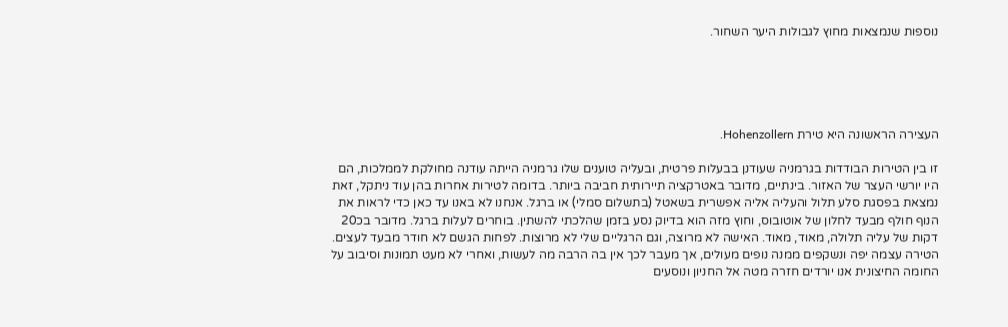נוספות שנמצאות מחוץ לגבולות היער השחור.





העצירה הראשונה היא טירת Hohenzollern.

זו בין הטירות הבודדות בגרמניה שעודנן בבעלות פרטית, ובעליה טוענים שלו גרמניה הייתה עודנה מחולקת לממלכות, הם היו יורשי העצר של האזור. בינתיים, מדובר באטרקציה תיירותית חביבה ביותר. בדומה לטירות אחרות בהן עוד ניתקל, זאת נמצאת בפסגת סלע תלול והעליה אליה אפשרית בשאטל (בתשלום סמלי) או ברגל. אנחנו לא באנו עד כאן כדי לראות את הנוף חולף מבעד לחלון של אוטובוס, וחוץ מזה הוא בדיוק נסע בזמן שהלכתי להשתין. בוחרים לעלות ברגל. מדובר בכ20 דקות של עליה תלולה, מאוד, מאוד. האישה לא מרוצה, וגם הרגליים שלי לא מרוצות. לפחות הגשם לא חודר מבעד לעצים. הטירה עצמה יפה ונשקפים ממנה נופים מעולים, אך מעבר לכך אין בה הרבה מה לעשות, ואחרי לא מעט תמונות וסיבוב על החומה החיצונית אנו יורדים חזרה מטה אל החניון ונוסעים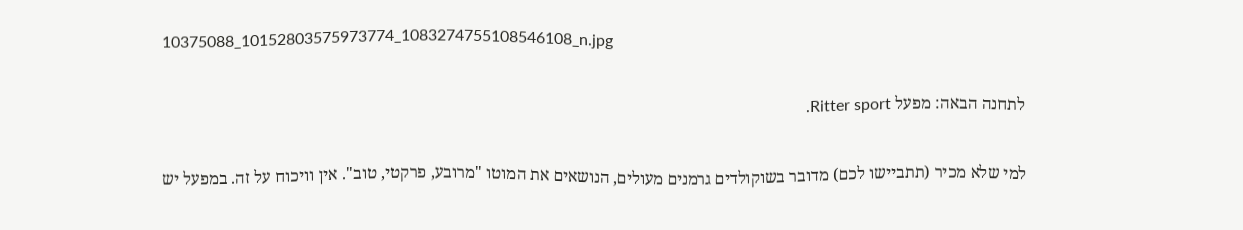10375088_10152803575973774_1083274755108546108_n.jpg

לתחנה הבאה: מפעל Ritter sport.

למי שלא מכיר (תתביישו לכם) מדובר בשוקולדים גרמנים מעולים, הנושאים את המוטו "מרובע, פרקטי, טוב". אין וויכוח על זה. במפעל יש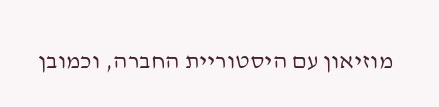מוזיאון עם היסטוריית החברה, וכמובן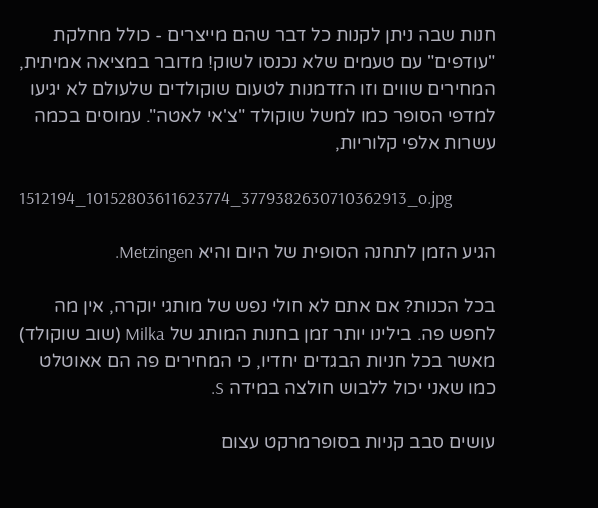חנות שבה ניתן לקנות כל דבר שהם מייצרים - כולל מחלקת "עודפים" עם טעמים שלא נכנסו לשוק! מדובר במציאה אמיתית, המחירים שווים וזו הזדמנות לטעום שוקולדים שלעולם לא יגיעו למדפי הסופר כמו למשל שוקולד "צ'אי לאטה". עמוסים בכמה עשרות אלפי קלוריות,

1512194_10152803611623774_3779382630710362913_o.jpg

הגיע הזמן לתחנה הסופית של היום והיא Metzingen.

בכל הכנות? אם אתם לא חולי נפש של מותגי יוקרה, אין מה לחפש פה. בילינו יותר זמן בחנות המותג של Milka (שוב שוקולד) מאשר בכל חניות הבגדים יחדיו, כי המחירים פה הם אאוטלט כמו שאני יכול ללבוש חולצה במידה S.

עושים סבב קניות בסופרמרקט עצום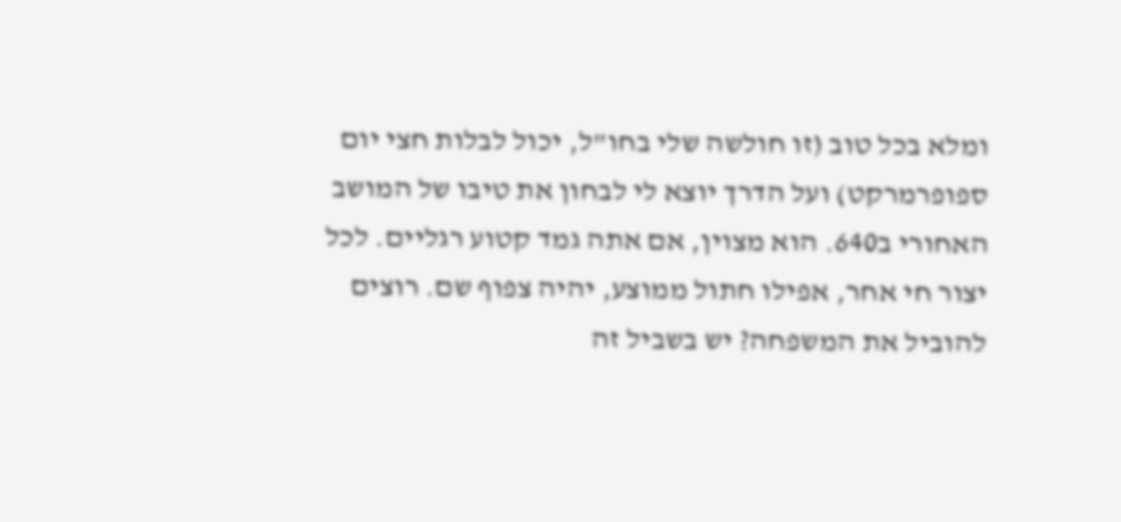ומלא בכל טוב (זו חולשה שלי בחו"ל, יכול לבלות חצי יום ספופרמרקט) ועל הדרך יוצא לי לבחון את טיבו של המושב האחורי ב640. הוא מצוין, אם אתה גמד קטוע רגליים. לכל יצור חי אחר, אפילו חתול ממוצע, יהיה צפוף שם. רוצים להוביל את המשפחה? יש בשביל זה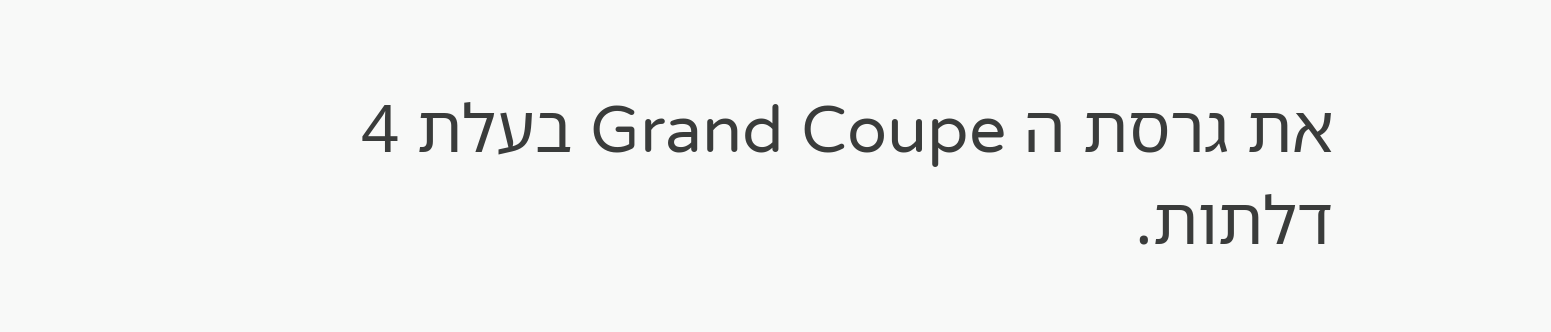את גרסת ה Grand Coupe בעלת 4 דלתות.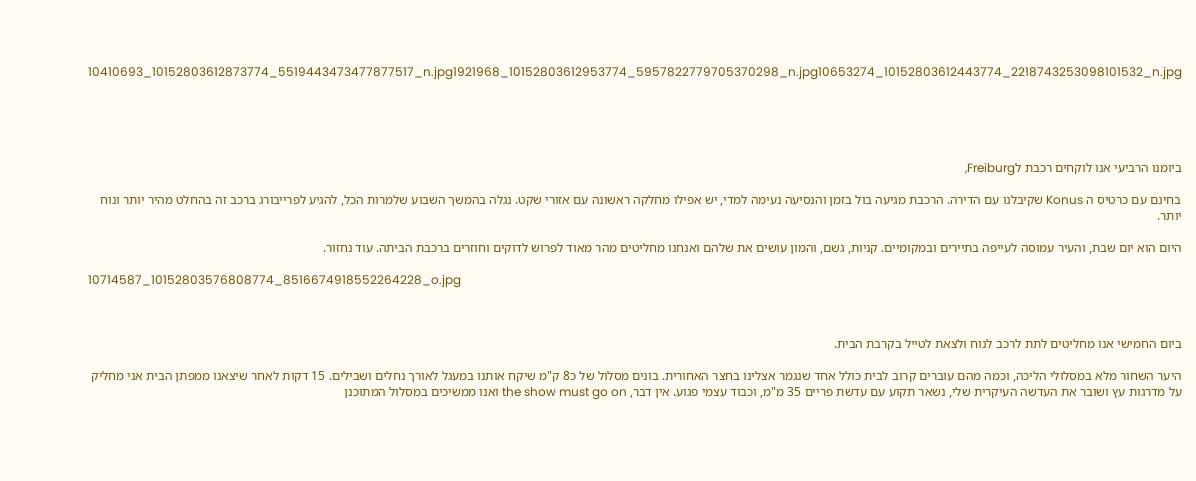10410693_10152803612873774_5519443473477877517_n.jpg1921968_10152803612953774_5957822779705370298_n.jpg10653274_10152803612443774_2218743253098101532_n.jpg





ביומנו הרביעי אנו לוקחים רכבת לFreiburg,

בחינם עם כרטיס ה Konus שקיבלנו עם הדירה. הרכבת מגיעה בול בזמן והנסיעה נעימה למדי, יש אפילו מחלקה ראשונה עם אזורי שקט. נגלה בהמשך השבוע שלמרות הכל, להגיע לפרייבורג ברכב זה בהחלט מהיר יותר ונוח יותר.

היום הוא יום שבת, והעיר עמוסה לעייפה בתיירים ובמקומיים. קניות, גשם, והמון עושים את שלהם ואנחנו מחליטים מהר מאוד לפרוש לדוקים וחוזרים ברכבת הביתה. עוד נחזור.

10714587_10152803576808774_8516674918552264228_o.jpg



ביום החמישי אנו מחליטים לתת לרכב לנוח ולצאת לטייל בקרבת הבית.

היער השחור מלא במסלולי הליכה, וכמה מהם עוברים קרוב לבית כולל אחד שנגמר אצלינו בחצר האחורית. בונים מסלול של כ8 ק"מ שיקח אותנו במעגל לאורך נחלים ושבילים. 15 דקות לאחר שיצאנו ממפתן הבית אני מחליק על מדרגות עץ ושובר את העדשה העיקרית שלי, נשאר תקוע עם עדשת פריים 35 מ"מ, וכבוד עצמי פגוע. אין דבר, the show must go on ואנו ממשיכים במסלול המתוכנן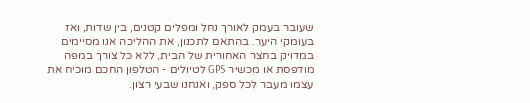שעובר בעמק לאורך נחל ומפלים קטנים, בין שדות, ואז בעומקי היער. בהתאם לתכנון, את ההליכה אנו מסיימים במדויק בחצר האחורית של הבית, ללא כל צורך במפה מודפסת או מכשיר GPS לטיולים - הטלפון החכם מוכיח את עצמו מעבר לכל ספק, ואנחנו שבעי רצון.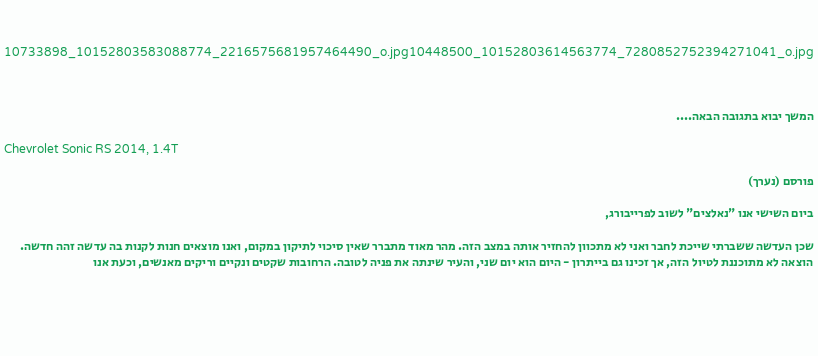10733898_10152803583088774_2216575681957464490_o.jpg10448500_10152803614563774_7280852752394271041_o.jpg



המשך יבוא בתגובה הבאה....

Chevrolet Sonic RS 2014, 1.4T

פורסם (נערך)

ביום השישי אנו "נאלצים" לשוב לפרייבורג,

שכן העדשה ששברתי שייכת לחבר ואני לא מתכוון להחזיר אותה במצב הזה. מהר מאוד מתברר שאין סיכוי לתיקון במקום, ואנו מוצאים חנות לקנות בה עדשה זהה חדשה. הוצאה לא מתוכננת לטיול הזה, אך זכינו גם בייתרון - היום הוא יום שני, והעיר שינתה את פניה לטובה. הרחובות שקטים ונקיים וריקים מאנשים, וכעת אנו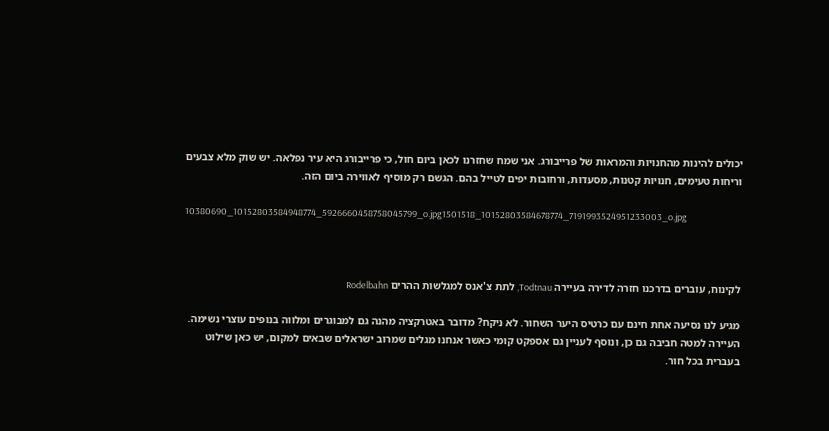יכולים להינות מהחנויות והמראות של פרייבורג. אני שמח שחזרנו לכאן ביום חול, כי פרייבורג היא עיר נפלאה. יש שוק מלא צבעים וריחות טעימים, חנויות קטנות, מסעדות, ורחובות יפים לטייל בהם. הגשם רק מוסיף לאווירה ביום הזה.

10380690_10152803584948774_5926660458758045799_o.jpg1501518_10152803584678774_7191993524951233003_o.jpg



לקינוח, עוברים בדרכנו חזרה לדירה בעיירה Todtnau, לתת צ'אנס למגלשות ההרים Rodelbahn

מגיע לנו נסיעה אחת חינם עם כרטיס היער השחור. לא ניקח? מדובר באטרקציה מהנה גם למבוגרים ומלווה בנופים עוצרי נשימה. העיירה למטה חביבה גם כן, ונוסף לעניין גם אספקט קומי כאשר אנחנו מגלים שמרוב ישראלים שבאים למקום, יש כאן שילוט בעברית בכל חור.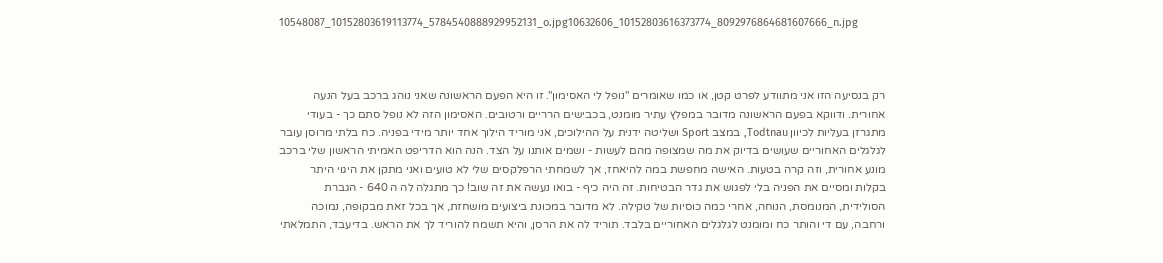10548087_10152803619113774_5784540888929952131_o.jpg10632606_10152803616373774_8092976864681607666_n.jpg



רק בנסיעה הזו אני מתוודע לפרט קטן, או כמו שאומרים "נופל לי האסימון". זו היא הפעם הראשונה שאני נוהג ברכב בעל הנעה אחורית. ודווקא בפעם הראשונה מדובר במפלץ עתיר מומנט, בכבישים הרריים ורטובים. האסימון הזה לא נופל סתם כך - בעודי מתגרזן בעליות לכיוון Todtnau, במצב Sport ושליטה ידנית על ההילוכים, אני מוריד הילוך אחד יותר מידי בפניה. כח בלתי מרוסן עובר לגלגלים האחוריים שעושים בדיוק את מה שמצופה מהם לעשות - ושמים אותנו על הצד. הנה הוא הדריפט האמיתי הראשון שלי ברכב מונע אחורית, וזה קרה בטעות. האישה מחפשת במה להיאחז, אך לשמחתי הרפלקסים שלי לא טועים ואני מתקן את היגוי היתר בקלות ומסיים את הפניה בלי לפגוש את גדר הבטיחות. זה היה כיף - בואו נעשה את זה שוב! כך מתגלה לה ה 640 - הגברת הסולידית, המנומסת, הנוחה, אחרי כמה כוסיות של טקילה. לא מדובר במכונת ביצועים מושחזת, אך בכל זאת מבקופה, נמוכה ורחבה, עם די והותר כח ומומנט לגלגלים האחוריים בלבד. תוריד לה את הרסן, והיא תשמח להוריד לך את הראש. בדיעבד, התמלאתי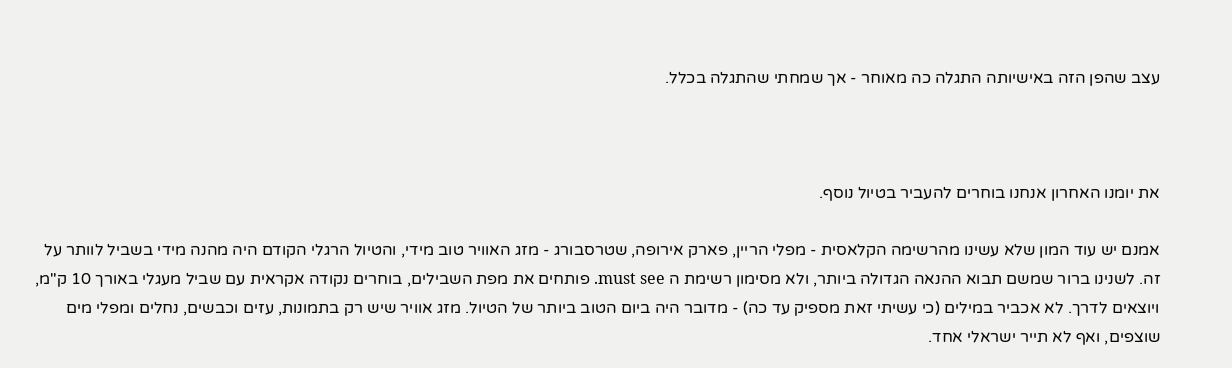עצב שהפן הזה באישיותה התגלה כה מאוחר - אך שמחתי שהתגלה בכלל.



את יומנו האחרון אנחנו בוחרים להעביר בטיול נוסף.

אמנם יש עוד המון שלא עשינו מהרשימה הקלאסית - מפלי הריין, פארק אירופה, שטרסבורג - מזג האוויר טוב מידי, והטיול הרגלי הקודם היה מהנה מידי בשביל לוותר על זה. לשנינו ברור שמשם תבוא ההנאה הגדולה ביותר, ולא מסימון רשימת ה must see. פותחים את מפת השבילים, בוחרים נקודה אקראית עם שביל מעגלי באורך 10 ק"מ, ויוצאים לדרך. לא אכביר במילים (כי עשיתי זאת מספיק עד כה) - מדובר היה ביום הטוב ביותר של הטיול. מזג אוויר שיש רק בתמונות, עזים וכבשים, נחלים ומפלי מים שוצפים, ואף לא תייר ישראלי אחד.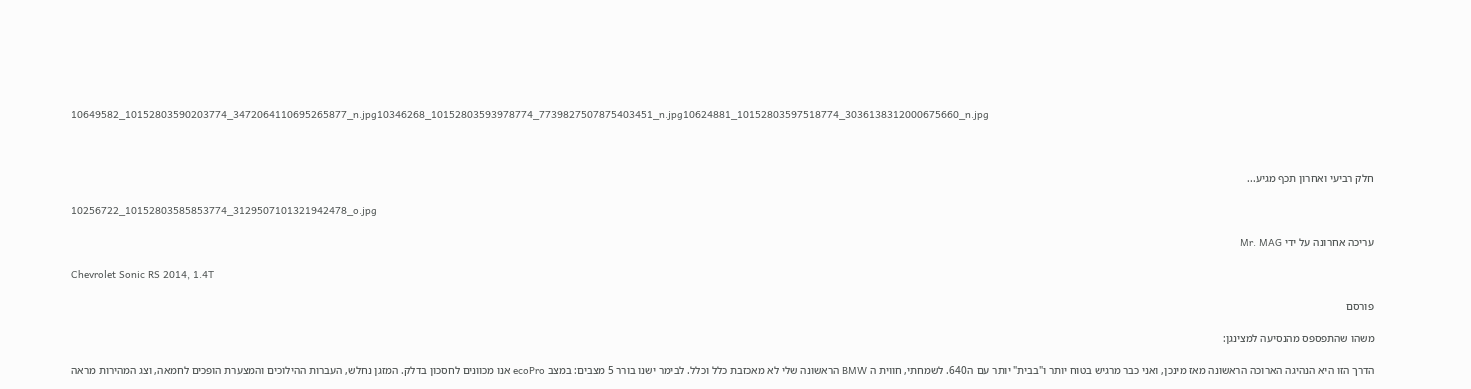10649582_10152803590203774_3472064110695265877_n.jpg10346268_10152803593978774_7739827507875403451_n.jpg10624881_10152803597518774_3036138312000675660_n.jpg



חלק רביעי ואחרון תכף מגיע...

10256722_10152803585853774_3129507101321942478_o.jpg

עריכה אחרונה על ידי Mr. MAG

Chevrolet Sonic RS 2014, 1.4T

פורסם

משהו שהתפספס מהנסיעה למצינגן:

הדרך הזו היא הנהיגה הארוכה הראשונה מאז מינכן, ואני כבר מרגיש בטוח יותר ו"בבית" יותר עם ה640. לשמחתי, חווית ה BMW הראשונה שלי לא מאכזבת כלל וכלל. לבימר ישנו בורר 5 מצבים: במצב ecoPro אנו מכוונים לחסכון בדלק. המזגן נחלש, העברות ההילוכים והמצערת הופכים לחמאה, וצג המהירות מראה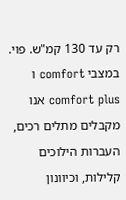רק עד 130 קמ"ש. פוי. במצבי comfort ו comfort plus אנו מקבלים מתלים רכים, העברות הילוכים קלילות, וכיוונון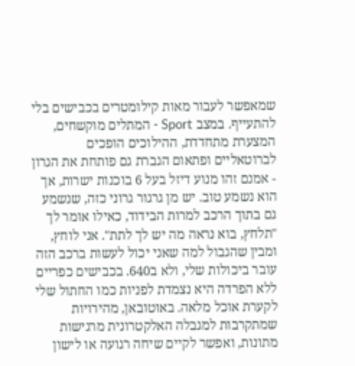שמאפשר לעבור מאות קילומטרים בכבישים בלי להתעייף. במצב Sport - המתלים מוקשחים, המצערת מתחדדת, ההילוכים הופכים לברוטאליים ופתאום הגברת גם פותחת את הגרון - אמנם זהו מנוע דיזל בעל 6 בוכנות ישרות, אך הוא נשמע טוב. יש מן גרגור גרוני כזה, שנשמע גם בתוך הרכב למרות הבידוד, כאילו אומר לך "תלחץ, בוא נראה מה יש לך לתת". אני לוחץ, ומבין שהגבול למה שאני יכול לעשות ברכב הזה עובר ביכולות שלי, ולא ב640. בכבישים כפריים ללא הפרדה היא נצמדת לפניות כמו החתול שלי לקערת אוכל מלאה. באוטובאן, מהירויות שמתקרבות למגבלה האלקטרונית מרגישות מתונות, ואפשר לקיים שיחה רגועה או לישון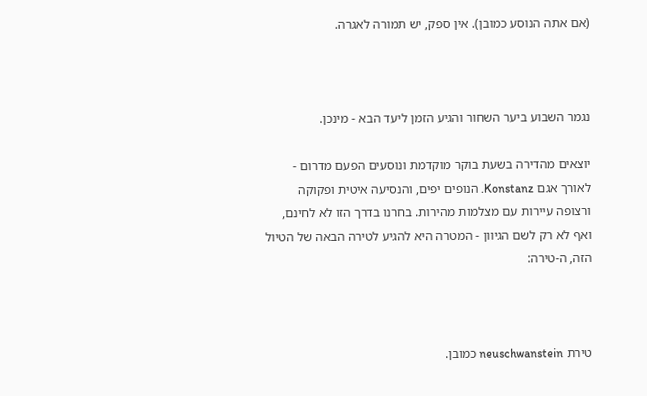(אם אתה הנוסע כמובן). אין ספק, יש תמורה לאגרה.



נגמר השבוע ביער השחור והגיע הזמן ליעד הבא - מינכן.

יוצאים מהדירה בשעת בוקר מוקדמת ונוסעים הפעם מדרום - לאורך אגם Konstanz. הנופים יפים, והנסיעה איטית ופקוקה ורצופה עיירות עם מצלמות מהירות. בחרנו בדרך הזו לא לחינם, ואף לא רק לשם הגיוון - המטרה היא להגיע לטירה הבאה של הטיול הזה, ה-טירה:



טירת neuschwanstein כמובן.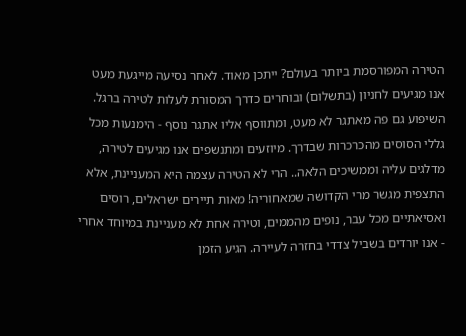הטירה המפורסמת ביותר בעולם? ייתכן מאוד. לאחר נסיעה מייגעת מעט אנו מגיעים לחניון (בתשלום) ובוחרים כדרך המסורת לעלות לטירה ברגל. השיפוע גם פה מאתגר לא מעט, ומתווסף אליו אתגר נוסף - הימנעות מכל גללי הסוסים מהכרכרות שבדרך. מיוזעים ומתנשפים אנו מגיעים לטירה, מדלגים עליה וממשיכים הלאה.. הרי לא הטירה עצמה היא המעניינת, אלא התצפית מגשר מרי הקדושה שמאחוריה! מאות תיירים ישראלים, רוסים ואסיאתיים מכל עבר, נופים מהממים, וטירה אחת לא מעניינת במיוחד אחרי - אנו יורדים בשביל צדדי בחזרה לעיירה. הגיע הזמן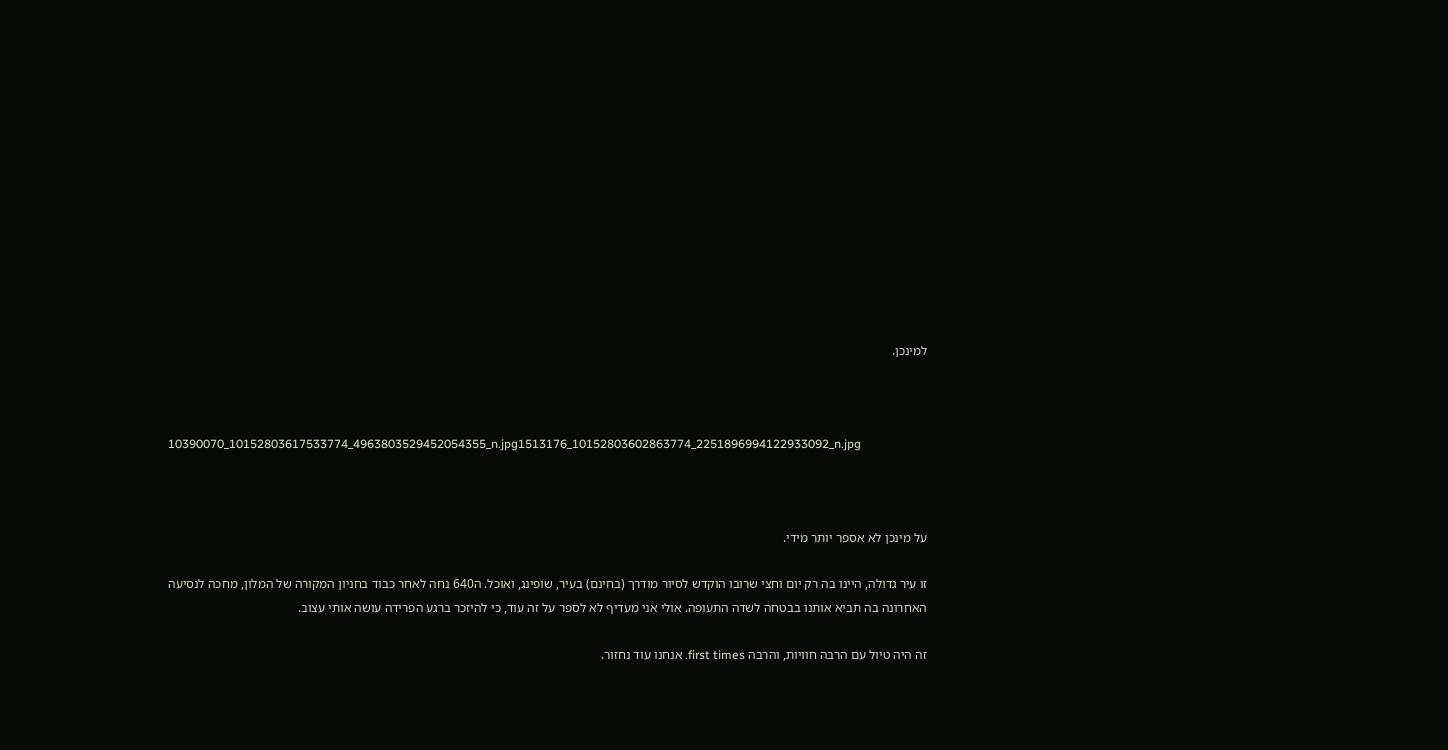למינכן.



10390070_10152803617533774_4963803529452054355_n.jpg1513176_10152803602863774_2251896994122933092_n.jpg



על מינכן לא אספר יותר מידי.

זו עיר גדולה, היינו בה רק יום וחצי שרובו הוקדש לסיור מודרך (בחינם) בעיר, שופינג, ואוכל. ה640 נחה לאחר כבוד בחניון המקורה של המלון, מחכה לנסיעה האחרונה בה תביא אותנו בבטחה לשדה התעופה. אולי אני מעדיף לא לספר על זה עוד, כי להיזכר ברגע הפרידה עושה אותי עצוב.

זה היה טיול עם הרבה חוויות, והרבה first times. אנחנו עוד נחזור.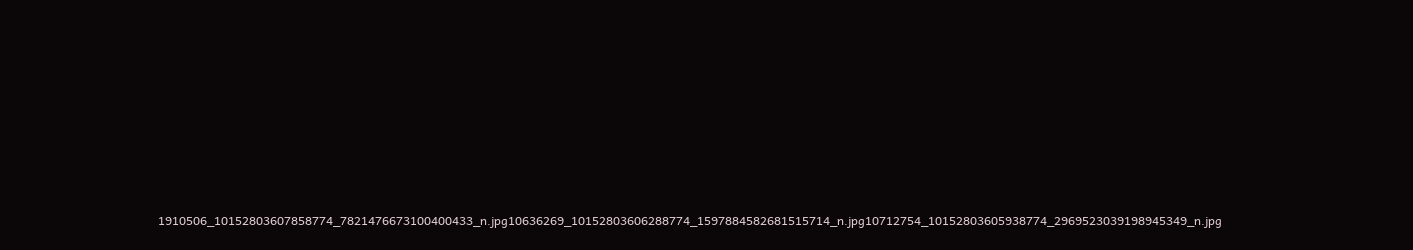1910506_10152803607858774_7821476673100400433_n.jpg10636269_10152803606288774_1597884582681515714_n.jpg10712754_10152803605938774_2969523039198945349_n.jpg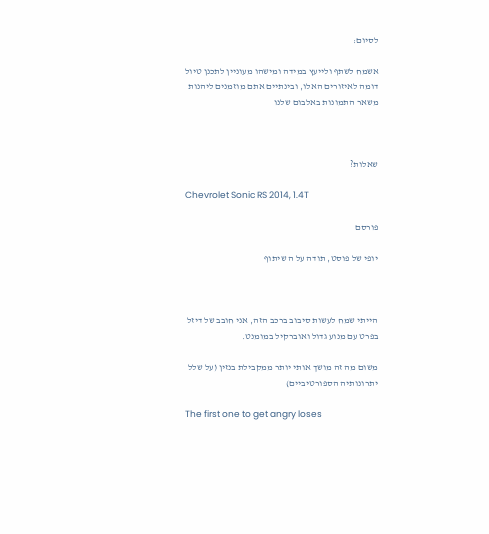לסיום:

אשמח לשתף ולייעץ במידה ומישהו מעוניין לתכנן טיול דומה לאיזורים האלו, ובינתיים אתם מוזמנים ליהנות משאר התמונות באלבום שלנו



שאלות?

Chevrolet Sonic RS 2014, 1.4T

פורסם

יופי של פוסט, תודה על ה שיתוף



הייתי שמח לעשות סיבוב ברכב הזה, אני חובב של דיזל בפרט עם מנוע גדול ואוברקיל במומנט.

משום מה זה מושך אותי יותר ממקבילת בנזין (על שלל יתרונותיה הספורטיביים)

The first one to get angry loses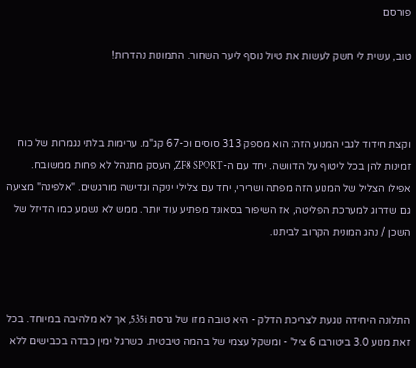פורסם

טוב, עשית לי חשק לעשות את טיול נוסף ליער השחור. התמונות נהדרות!



וקצת חידוד לגבי המנוע הזה: הוא מספק 313 סוסים וכ-67 קג"מ. ערימות בלתי נגמרות של כוח זמינות להן בכל ליטוף על הדוושה. יחד עם ה-ZF8 SPORT, העסק מתנהל לא פחות ממשובח. אפילו הצליל של המנוע הזה מפתה ושרירי, יחד עם צלילי יניקה וגדישה מורגשים. "אלפינה" מציעה גם שדרוג למערכת הפליטה, אז השיפור בסאונד מפתיע עוד יותר. ממש לא נשמע כמו הדיזל של השכן / נהג המונית הקרוב לביתנו.



התלונה היחידה נוגעת לצריכת הדלק - היא טובה מזו של גרסת 535i, אך לא מלהיבה במיוחד. בכל זאת מנוע 3.0 ביטורבו 6 ציל' - ומשקל עצמי של בהמה טיבטית. כשרגל ימין כבדה בכבישים ללא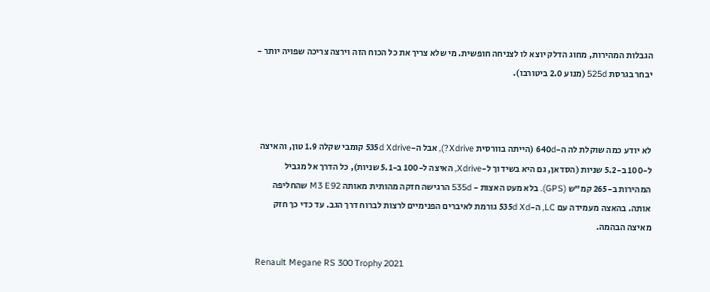הגבלות המהירות, מחוג הדלק יוצא לו לצניחה חופשית. מי שלא צריך את כל הכוח הזה וירצה צריכה שפויה יותר - יבחר בגרסת 525d (מנוע 2.0 ביטורבו).



לא יודע כמה שוקלת לה ה-640d (הייתה בוורסית Xdrive?), אבל ה-535d Xdrive קומבי שקלה 1.9 טון, והאיצה ל-100 ב-5.2 שניות (הסדאן, גם היא בשידוך ל-Xdrive, האיצה ל-100 ב-5.1 שניות), כל הדרך אל מגביל המהירות ב-265 קמ"ש (GPS). בלא מעט האצות - 535d הרגישה חזקה מהותית מאותה M3 E92 שהחליפה אותה. בהאצה מעמידה עם LC, ה-535d Xd גורמת לאיברים הפנימיים לרצות לברוח דרך הגב. עד כדי כך חזק מאיצה הבהמה.

Renault Megane RS 300 Trophy 2021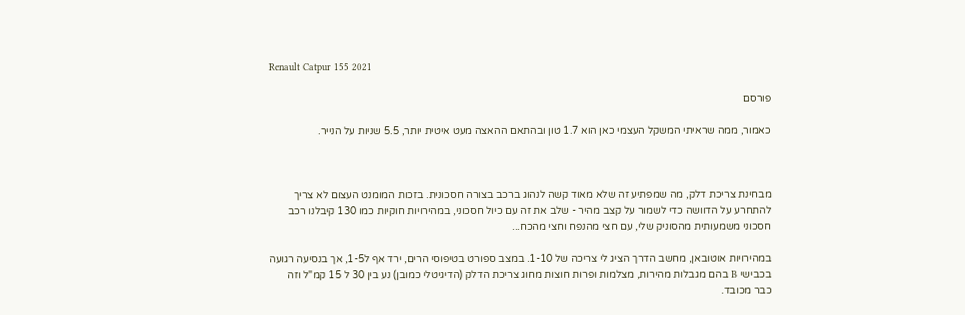Renault Catpur 155 2021

פורסם

כאמור, ממה שראיתי המשקל העצמי כאן הוא 1.7 טון ובהתאם ההאצה מעט איטית יותר, 5.5 שניות על הנייר.



מבחינת צריכת דלק, מה שמפתיע זה שלא מאוד קשה לנהוג ברכב בצורה חסכונית. בזכות המומנט העצום לא צריך להתחרע על הדוושה כדי לשמור על קצב מהיר - שלב את זה עם כיול חסכוני, במהירויות חוקיות כמו 130 קיבלנו רכב חסכוני משמעותית מהסוניק שלי, עם חצי מהנפח וחצי מהכח...

במהירויות אוטובאן, מחשב הדרך הציג לי צריכה של 1-10. במצב ספורט בטיפוסי הרים, ירד אף ל1-5, אך בנסיעה רגועה בכבישי B בהם מגבלות מהירות, מצלמות ופרות חוצות מחוג צריכת הדלק (הדיגיטלי כמובן) נע בין 30 ל 15 קמ"ל וזה כבר מכובד.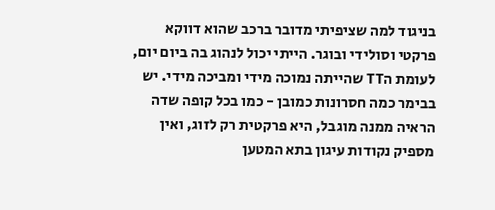בניגוד למה שציפיתי מדובר ברכב שהוא דווקא פרקטי וסולידי ובוגר. הייתי יכול לנהוג בה ביום יום, לעומת הTT שהייתה נמוכה מידי ומביכה מידי. יש בבימר כמה חסרונות כמובן - כמו בכל קופה שדה הראיה ממנה מוגבל, היא פרקטית רק לזוג, ואין מספיק נקודות עיגון בתא המטען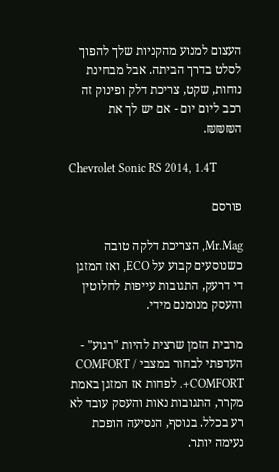העצום למנוע מהקניות שלך להפוך לסלט בדרך הביתה. אבל מבחינת נוחות, שקט, צריכת דלק ופינוק זה רכב ליום יום - אם יש לך את ה₪₪₪.

Chevrolet Sonic RS 2014, 1.4T

פורסם

Mr.Mag, הצריכת דלקה טובה כשנוסעים קבוע על ECO, ואז המזגן די דרעק, התגובות עייפות לחלוטין והעסק מנומנם מידי.

מרבית הזמן שרצית להיות "רגוע" - העדפתי לבחור במצבי COMFORT / COMFORT+. לפחות אז המזגן באמת מקרר, התגובות נאות והעסק עובד לא רע בכלל. בנוסף, הנסיעה הופכת נעימה יותר.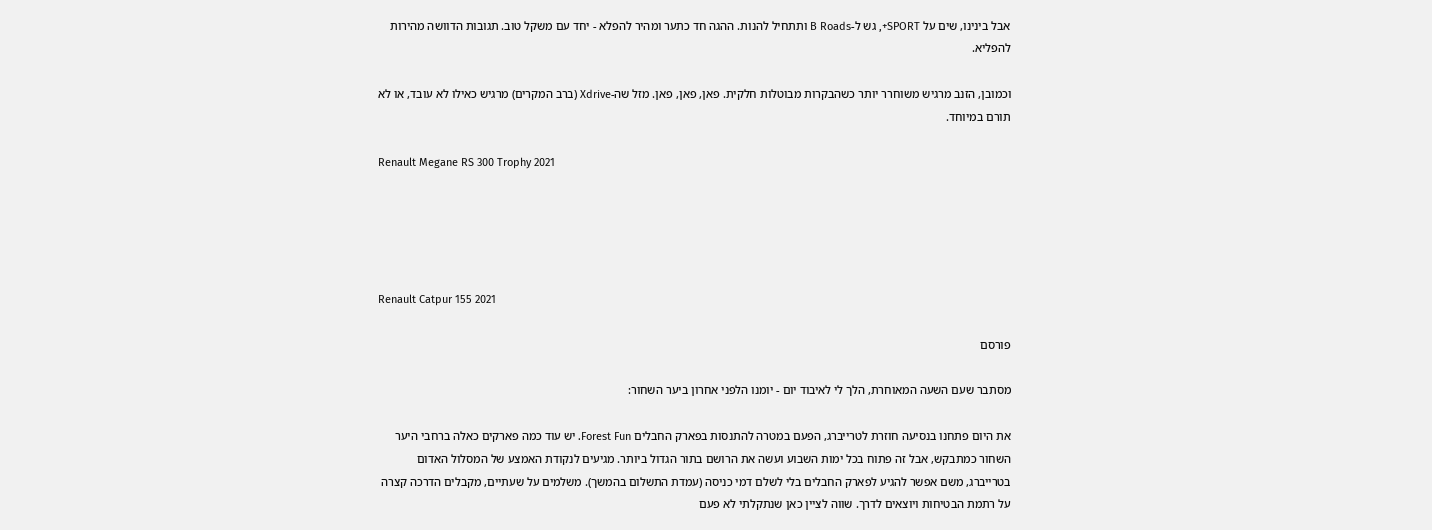אבל בינינו, שים על SPORT+, גש ל-B Roads ותתחיל להנות. ההגה חד כתער ומהיר להפלא - יחד עם משקל טוב. תגובות הדוושה מהירות להפליא.

וכמובן, הזנב מרגיש משוחרר יותר כשהבקרות מבוטלות חלקית. פאן, פאן, פאן. מזל שה-Xdrive (ברב המקרים) מרגיש כאילו לא עובד, או לא תורם במיוחד.

Renault Megane RS 300 Trophy 2021





Renault Catpur 155 2021

פורסם

מסתבר שעם השעה המאוחרת, הלך לי לאיבוד יום - יומנו הלפני אחרון ביער השחור:

את היום פתחנו בנסיעה חוזרת לטרייברג, הפעם במטרה להתנסות בפארק החבלים Forest Fun. יש עוד כמה פארקים כאלה ברחבי היער השחור כמתבקש, אבל זה פתוח בכל ימות השבוע ועשה את הרושם בתור הגדול ביותר. מגיעים לנקודת האמצע של המסלול האדום בטרייברג, משם אפשר להגיע לפארק החבלים בלי לשלם דמי כניסה (עמדת התשלום בהמשך). משלמים על שעתיים, מקבלים הדרכה קצרה על רתמת הבטיחות ויוצאים לדרך. שווה לציין כאן שנתקלתי לא פעם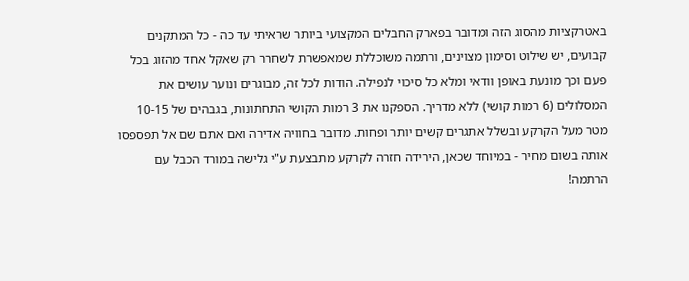באטרקציות מהסוג הזה ומדובר בפארק החבלים המקצועי ביותר שראיתי עד כה - כל המתקנים קבועים, יש שילוט וסימון מצוינים, ורתמה משוכללת שמאפשרת לשחרר רק שאקל אחד מהזוג בכל פעם וכך מונעת באופן וודאי ומלא כל סיכוי לנפילה. הודות לכל זה, מבוגרים ונוער עושים את המסלולים (6 רמות קושי) ללא מדריך. הספקנו את 3 רמות הקושי התחתונות, בגבהים של 10-15 מטר מעל הקרקע ובשלל אתגרים קשים יותר ופחות. מדובר בחוויה אדירה ואם אתם שם אל תפספסו אותה בשום מחיר - במיוחד שכאן, הירידה חזרה לקרקע מתבצעת ע"י גלישה במורד הכבל עם הרתמה!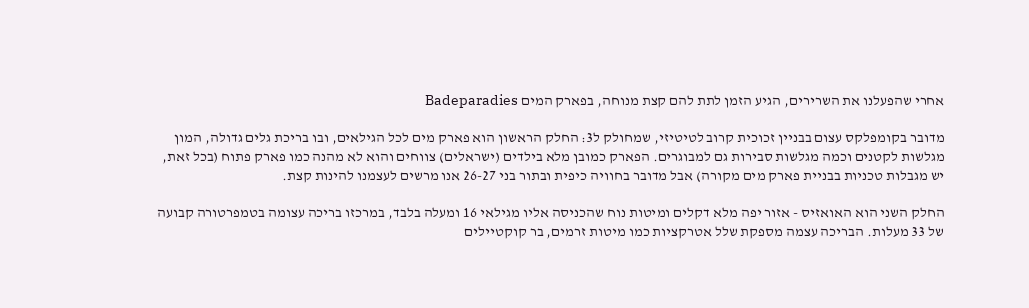אחרי שהפעלנו את השרירים, הגיע הזמן לתת להם קצת מנוחה, בפארק המים Badeparadies

מדובר בקומפלקס עצום בבניין זכוכית קרוב לטיטיזי, שמחולק ל3: החלק הראשון הוא פארק מים לכל הגילאים, ובו בריכת גלים גדולה, המון מגלשות לקטנים וכמה מגלשות סבירות גם למבוגרים. הפארק כמובן מלא בילדים (ישראלים) צווחים והוא לא מהנה כמו פארק פתוח (בכל זאת, יש מגבלות טכניות בבניית פארק מים מקורה) אבל מדובר בחוויה כיפית ובתור בני 26-27 אנו מרשים לעצמנו להינות קצת.

החלק השני הוא האואזיס - אזור יפה מלא דקלים ומיטות נוח שהכניסה אליו מגילאי 16 ומעלה בלבד, במרכזו בריכה עצומה בטמפרטורה קבועה של 33 מעלות. הבריכה עצמה מספקת שלל אטרקציות כמו מיטות זרמים, בר קוקטיילים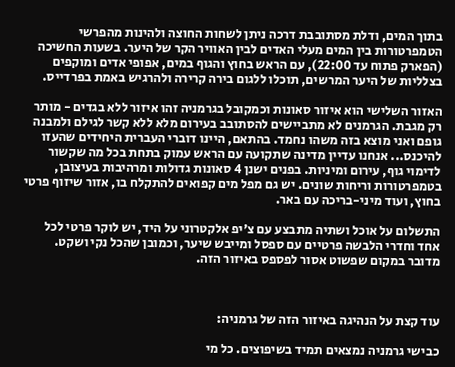בתוך המים, ודלת מסתובבת דרכה ניתן לשחות החוצה ולהינות מהפרשי הטמפרטורות בין המים מעלי האדים לבין האוויר הקר של היער. בשעות החשיכה (הפארק פתוח עד 22:00), עם הראש בחוץ והגוף במים, אפופי אדים ומוקפים בצלליות של היער המרשים, תוכלו ללגום בירה קרירה ולהרגיש באמת בפרדייס.

האזור השלישי הוא איזור סאונות וכמקובל בגרמניה זהו איזור ללא בגדים - מותר רק מגבת. הגרמנים לא מתביישים להסתובב בעירום מלא ללא קשר לגילם ולמבנה גופם ואני מוצא בזה משהו נחמד. בהתאם, היינו דוברי העברית היחידים שהעזו להיכנס... אנחנו עדיין מדינה שתקועה עם הראש עמוק בתחת בכל מה שקשור לדימוי גוף, עירום ומיניות. בפנים ישנן 4 סאונות גדולות ומרהיבות בעיצובן, בטמפרטורות וריחות שונים. יש גם מפל מים קפואים להתקלח בו, אזור שיזוף פרטי בחוץ, ועוד מיני-בריכה עם באר.

התשלום על אוכל ושתיה מתבצע עם צ'יפ אלקטרוני על היד, יש לוקר פרטי לכל אחד וחדרי הלבשה פרטיים עם ספסל ומייבש שיער, וכמובן שהכל נקי ושקט. מדובר במקום שפשוט אסור לפספס באיזור הזה.



עוד קצת על הנהיגה באיזור הזה של גרמניה:

כבישי גרמניה נמצאים תמיד בשיפוצים. כל מי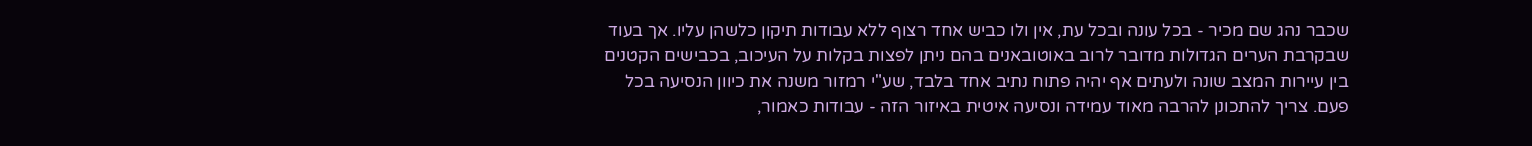שכבר נהג שם מכיר - בכל עונה ובכל עת, אין ולו כביש אחד רצוף ללא עבודות תיקון כלשהן עליו. אך בעוד שבקרבת הערים הגדולות מדובר לרוב באוטובאנים בהם ניתן לפצות בקלות על העיכוב, בכבישים הקטנים בין עיירות המצב שונה ולעתים אף יהיה פתוח נתיב אחד בלבד, שע"י רמזור משנה את כיוון הנסיעה בכל פעם. צריך להתכונן להרבה מאוד עמידה ונסיעה איטית באיזור הזה - עבודות כאמור,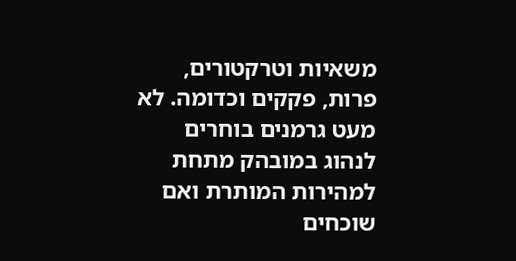משאיות וטרקטורים, פרות, פקקים וכדומה. לא מעט גרמנים בוחרים לנהוג במובהק מתחת למהירות המותרת ואם שוכחים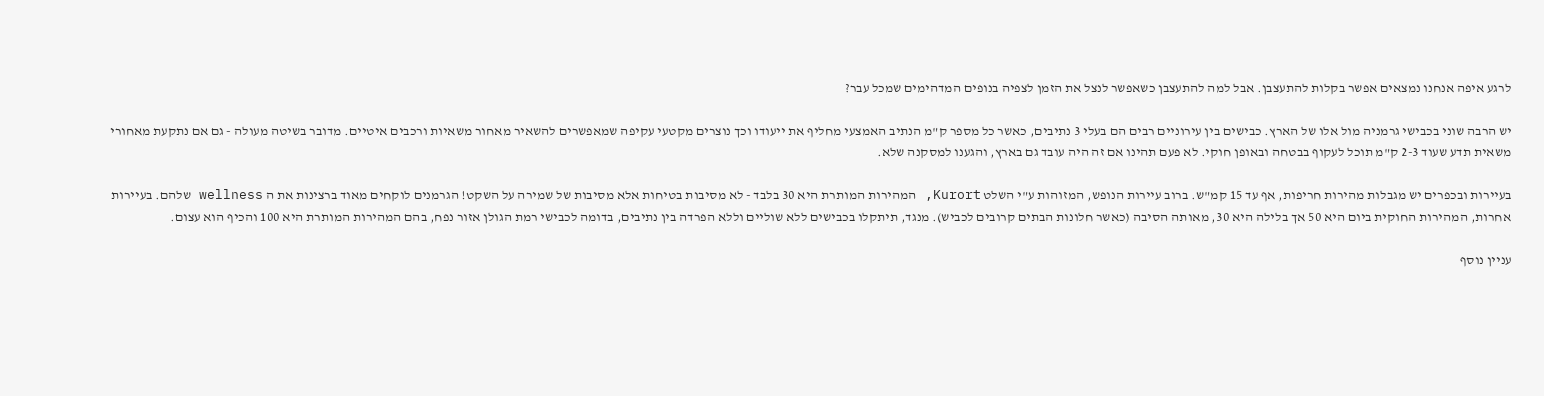לרגע איפה אנחנו נמצאים אפשר בקלות להתעצבן. אבל למה להתעצבן כשאפשר לנצל את הזמן לצפיה בנופים המדהימים שמכל עבר?

יש הרבה שוני בכבישי גרמניה מול אלו של הארץ. כבישים בין עירוניים רבים הם בעלי 3 נתיבים, כאשר כל מספר ק"מ הנתיב האמצעי מחליף את ייעודו וכך נוצרים מקטעי עקיפה שמאפשרים להשאיר מאחור משאיות ורכבים איטיים. מדובר בשיטה מעולה - גם אם נתקעת מאחורי משאית תדע שעוד 2-3 ק"מ תוכל לעקוף בבטחה ובאופן חוקי. לא פעם תהינו אם זה היה עובד גם בארץ, והגענו למסקנה שלא.

בעיירות ובכפרים יש מגבלות מהירות חריפות, אף עד 15 קמ"ש. ברוב עיירות הנופש, המזוהות ע"י השלט Kurort, המהירות המותרת היא 30 בלבד - לא מסיבות בטיחות אלא מסיבות של שמירה על השקט! הגרמנים לוקחים מאוד ברצינות את ה wellness שלהם. בעיירות אחרות, המהירות החוקית ביום היא 50 אך בלילה היא 30, מאותה הסיבה (כאשר חלונות הבתים קרובים לכביש). מנגד, תיתקלו בכבישים ללא שוליים וללא הפרדה בין נתיבים, בדומה לכבישי רמת הגולן אזור נפח, בהם המהירות המותרת היא 100 והכיף הוא עצום.

עניין נוסף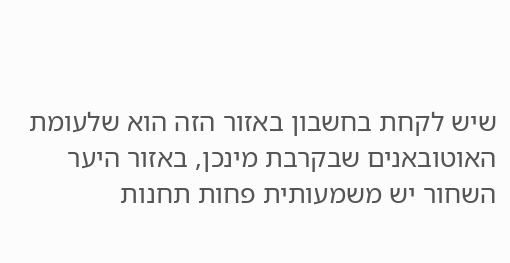שיש לקחת בחשבון באזור הזה הוא שלעומת האוטובאנים שבקרבת מינכן, באזור היער השחור יש משמעותית פחות תחנות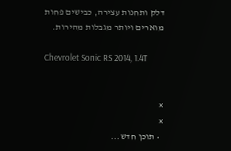דלק ותחנות עצירה, כבישים פחות מוארים ויותר מגבלות מהירות.

Chevrolet Sonic RS 2014, 1.4T


×
×
  • תוכן חדש...